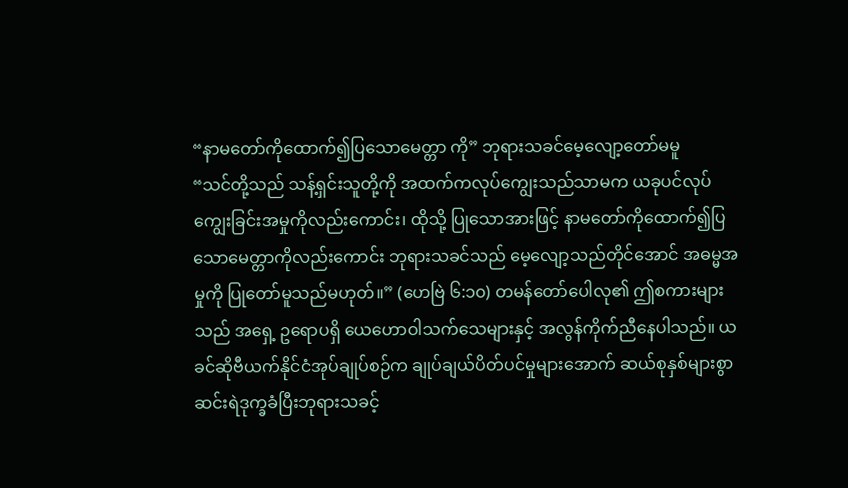“နာမတော်ကိုထောက်၍ပြသောမေတ္တာ ကို” ဘုရားသခင်မေ့လျော့တော်မမူ
“သင်တို့သည် သန့်ရှင်းသူတို့ကို အထက်ကလုပ်ကျွေးသည်သာမက ယခုပင်လုပ်ကျွေးခြင်းအမှုကိုလည်းကောင်း၊ ထိုသို့ ပြုသောအားဖြင့် နာမတော်ကိုထောက်၍ပြသောမေတ္တာကိုလည်းကောင်း ဘုရားသခင်သည် မေ့လျော့သည်တိုင်အောင် အဓမ္မအမှုကို ပြုတော်မူသည်မဟုတ်။” (ဟေဗြဲ ၆:၁၀) တမန်တော်ပေါလု၏ ဤစကားများသည် အရှေ့ ဥရောပရှိ ယေဟောဝါသက်သေများနှင့် အလွန်ကိုက်ညီနေပါသည်။ ယခင်ဆိုဗီယက်နိုင်ငံအုပ်ချုပ်စဉ်က ချုပ်ချယ်ပိတ်ပင်မှုများအောက် ဆယ်စုနှစ်များစွာ ဆင်းရဲဒုက္ခခံပြီးဘုရားသခင့်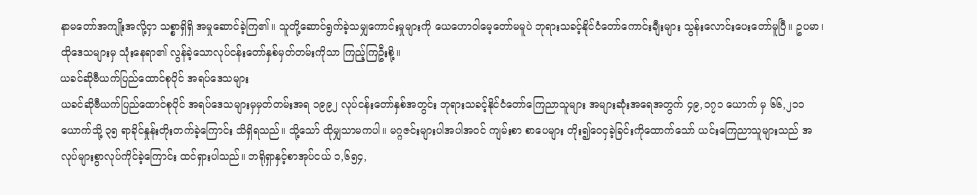နာမတော်အကျိုးအလို့ငှာ သစ္စာရှိရှိ အမှုဆောင်ခဲ့ကြ၏။ သူတို့ဆောင်ရွက်ခဲ့သမျှကောင်းမှုများကို ယေဟောဝါမေ့တော်မမူပဲ ဘုရားသခင့်နိုင်ငံတော်ကောင်းချီးများ သွန်းလောင်းပေးတော်မူပြီ။ ဥပမာ၊ ထိုဒေသများမှ သုံးနေရာ၏ လွန်ခဲ့သောလုပ်ငန်းတော်နှစ်မှတ်တမ်းကိုသာ ကြည့်ကြဦးစို့။
ယခင်ဆိုဗီယက်ပြည်ထောင်စုပိုင် အရပ်ဒေသများ
ယခင်ဆိုဗီယက်ပြည်ထောင်စုပိုင် အရပ်ဒေသများမှမှတ်တမ်းအရ ၁၉၉၂ လုပ်ငန်းတော်နှစ်အတွင်း ဘုရားသခင့်နိုင်ငံတော်ကြေညာသူများ အများဆုံးအရေအတွက် ၄၉,၁၇၁ ယောက် မှ ၆၆,၂၁၁ ယောက်သို့ ၃၅ ရာခိုင်နှုန်းတိုးတက်ခဲ့ကြောင်း သိရှိရသည်။ သို့သော် ထိုမျှသာမကပါ။ မဂ္ဂဇင်းများပါအပါအဝင် ကျမ်းစာ စာပေများ တိုး၍ဝေငှခဲ့ခြင်းကိုထောက်သော် ယင်းကြေညာသူများသည် အလုပ်များစွာလုပ်ကိုင်ခဲ့ကြောင်း ထင်ရှားပါသည်။ ဘရိုရှာနှင့်စာအုပ်ငယ် ၁,၆၅၄,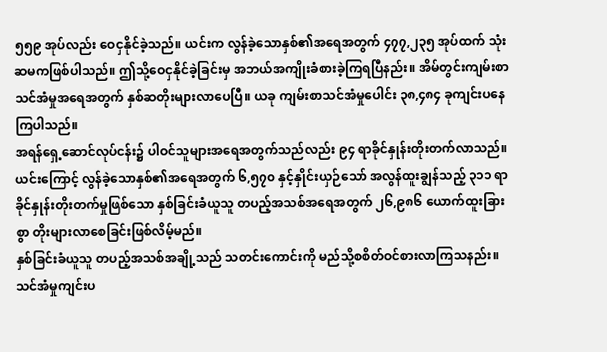၅၅၉ အုပ်လည်း ဝေငှနိုင်ခဲ့သည်။ ယင်းက လွန်ခဲ့သောနှစ်၏အရေအတွက် ၄၇၇,၂၃၅ အုပ်ထက် သုံးဆမကဖြစ်ပါသည်။ ဤသို့ဝေငှနိုင်ခဲ့ခြင်းမှ အဘယ်အကျိုးခံစားခဲ့ကြရပြီနည်း။ အိမ်တွင်းကျမ်းစာသင်အံမှုအရေအတွက် နှစ်ဆတိုးများလာပေပြီ။ ယခု ကျမ်းစာသင်အံမှုပေါင်း ၃၈,၄၈၄ ခုကျင်းပနေကြပါသည်။
အရန်ရှေ့ဆောင်လုပ်ငန်း၌ ပါဝင်သူများအရေအတွက်သည်လည်း ၉၄ ရာခိုင်နှုန်းတိုးတက်လာသည်။ ယင်းကြောင့် လွန်ခဲ့သောနှစ်၏အရေအတွက် ၆,၅၇၀ နှင့်နှိုင်းယှဉ်သော် အလွန်ထူးချွန်သည့် ၃၁၁ ရာခိုင်နှုန်းတိုးတက်မှုဖြစ်သော နှစ်ခြင်းခံယူသူ တပည့်အသစ်အရေအတွက် ၂၆,၉၈၆ ယောက်ထူးခြားစွာ တိုးများလာစေခြင်းဖြစ်လိမ့်မည်။
နှစ်ခြင်းခံယူသူ တပည့်အသစ်အချို့သည် သတင်းကောင်းကို မည်သို့စစိတ်ဝင်စားလာကြသနည်း။ သင်အံမှုကျင်းပ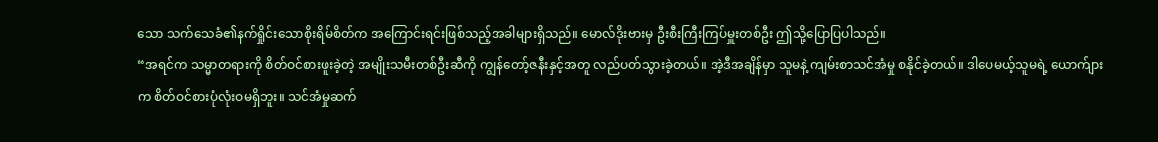သော သက်သေခံ၏နက်ရှိုင်းသောစိုးရိမ်စိတ်က အကြောင်းရင်းဖြစ်သည့်အခါများရှိသည်။ မောလ်ဒိုးဗားမှ ဦးစီးကြီးကြပ်မှူးတစ်ဦး ဤသို့ပြောပြပါသည်။
“အရင်က သမ္မာတရားကို စိတ်ဝင်စားဖူးခဲ့တဲ့ အမျိုးသမီးတစ်ဦးဆီကို ကျွန်တော့်ဇနီးနှင့်အတူ လည်ပတ်သွားခဲ့တယ်။ အဲ့ဒီအချိန်မှာ သူမနဲ့ ကျမ်းစာသင်အံမှု စနိုင်ခဲ့တယ်။ ဒါပေမယ့်သူမရဲ့ ယောက်ျားက စိတ်ဝင်စားပုံလုံးဝမရှိဘူး။ သင်အံမှုဆက်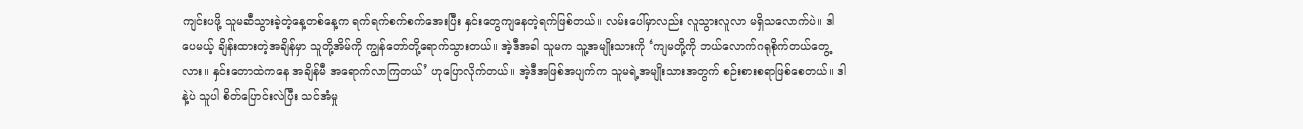ကျင်းပဖို့ သူမဆီသွားခဲ့တဲ့နေ့တစ်နေ့က ရက်ရက်စက်စက်အေးပြီး နှင်းတွေကျနေတဲ့ရက်ဖြစ်တယ်။ လမ်းပေါ်မှာလည်း လူသွားလူလာ မရှိသလောက်ပဲ။ ဒါပေမယ့် ချိန်းထားတဲ့အချိန်မှာ သူတို့အိမ်ကို ကျွန်တော်တို့ရောက်သွားတယ်။ အဲ့ဒီအခါ သူမက သူ့အမျိုးသားကို ‘ကျမတို့ကို ဘယ်လောက်ဂရုစိုက်တယ်တွေ့လား။ နှင်းတောထဲကနေ အချိန်မီ အရောက်လာကြတယ်’ ဟုပြောလိုက်တယ်။ အဲ့ဒီအဖြစ်အပျက်က သူမရဲ့အမျိုးသားအတွက် စဉ်းစားစရာဖြစ်စေတယ်။ ဒါနဲ့ပဲ သူပါ စိတ်ပြောင်းလဲပြီး သင်အံမှု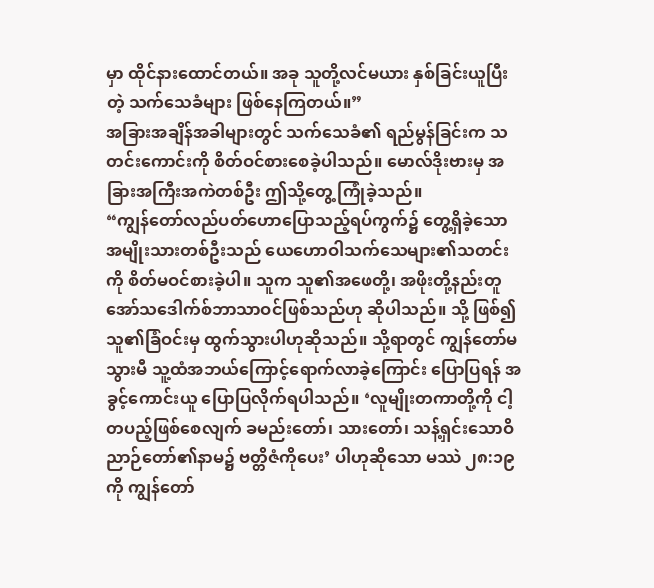မှာ ထိုင်နားထောင်တယ်။ အခု သူတို့လင်မယား နှစ်ခြင်းယူပြီးတဲ့ သက်သေခံများ ဖြစ်နေကြတယ်။”
အခြားအချိန်အခါများတွင် သက်သေခံ၏ ရည်မွန်ခြင်းက သတင်းကောင်းကို စိတ်ဝင်စားစေခဲ့ပါသည်။ မောလ်ဒိုးဗားမှ အခြားအကြီးအကဲတစ်ဦး ဤသို့တွေ့ ကြုံခဲ့သည်။
“ကျွန်တော်လည်ပတ်ဟောပြောသည့်ရပ်ကွက်၌ တွေ့ရှိခဲ့သော အမျိုးသားတစ်ဦးသည် ယေဟောဝါသက်သေများ၏သတင်းကို စိတ်မဝင်စားခဲ့ပါ။ သူက သူ၏အဖေတို့၊ အဖိုးတို့နည်းတူ အော်သဒေါက်စ်ဘာသာဝင်ဖြစ်သည်ဟု ဆိုပါသည်။ သို့ ဖြစ်၍ သူ၏ခြံဝင်းမှ ထွက်သွားပါဟုဆိုသည်။ သို့ရာတွင် ကျွန်တော်မသွားမီ သူ့ထံအဘယ်ကြောင့်ရောက်လာခဲ့ကြောင်း ပြောပြရန် အခွင့်ကောင်းယူ ပြောပြလိုက်ရပါသည်။ ‘လူမျိုးတကာတို့ကို ငါ့တပည့်ဖြစ်စေလျက် ခမည်းတော်၊ သားတော်၊ သန့်ရှင်းသောဝိညာဉ်တော်၏နာမ၌ ဗတ္တိဇံကိုပေး’ ပါဟုဆိုသော မဿဲ ၂၈:၁၉ ကို ကျွန်တော်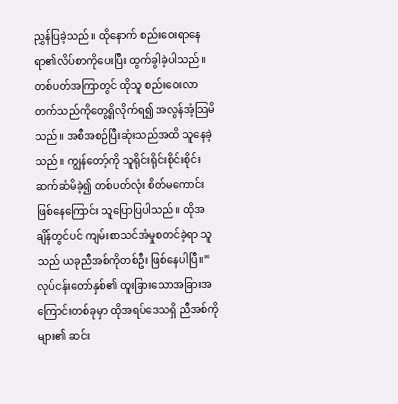ညွှန်ပြခဲ့သည်။ ထိုနောက် စည်းဝေးရာနေရာ၏လိပ်စာကိုပေးပြီး ထွက်ခွါခဲ့ပါသည်။ တစ်ပတ်အကြာတွင် ထိုသူ စည်းဝေးလာတက်သည်ကိုတွေ့ရှိလိုက်ရ၍ အလွန်အံ့သြမိသည်။ အစီအစဉ်ပြီးဆုံးသည်အထိ သူနေခဲ့သည်။ ကျွန်တော့်ကို သူရိုင်းရိုင်းစိုင်းစိုင်းဆက်ဆံမိခဲ့၍ တစ်ပတ်လုံး စိတ်မကောင်းဖြစ်နေကြောင်း သူပြောပြပါသည်။ ထိုအချိန်တွင်ပင် ကျမ်းစာသင်အံမှုစတင်ခဲ့ရာ သူသည် ယခုညီအစ်ကိုတစ်ဦး ဖြစ်နေပါပြီ။”
လုပ်ငန်းတော်နှစ်၏ ထူးခြားသောအခြားအကြောင်းတစ်ခုမှာ ထိုအရပ်ဒေသရှိ ညီအစ်ကိုများ၏ ဆင်း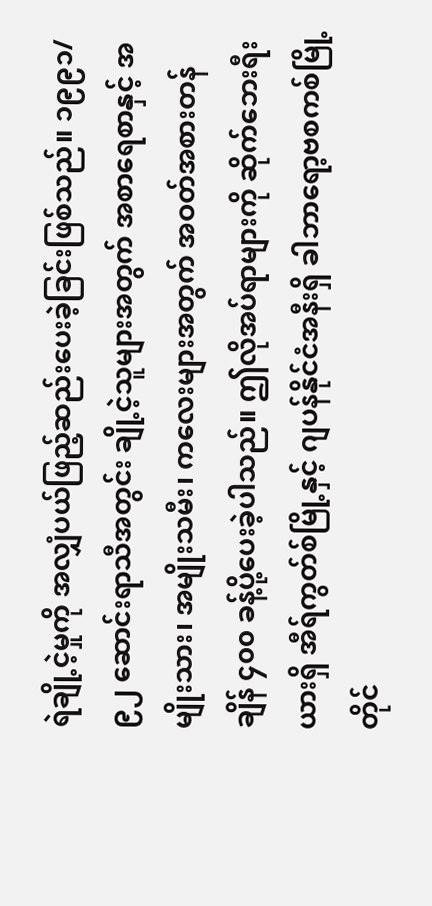ရဲချို့ငဲ့မှုကို အလျှံပယ်ဖြည့်ဆည်းပေးခဲ့ခြင်းဖြစ်သည်။ ၁၉၉၁/၉၂ ဆောင်းရာသီအတွင်း ချို့ငဲ့သူများအတွက် အစာရေစာနှင့် အမျိုးသား၊ အမျိုးသမီး၊ ကလေးများအတွက် အဝတ်အစားတန်ချိန် ၄၀၀ ခန့်ပို့ပေးခဲ့ပါသည်။ ဤလိုအပ်ရာများကို ဆိုက်ဘေးရီးယားရှိ အီရ်ကွတ်စ်မြို့နှင့် ဂျပန်နိုင်ငံအနီးရှိ ခါဘာရော့ဗစကစ်မြို့တိုင်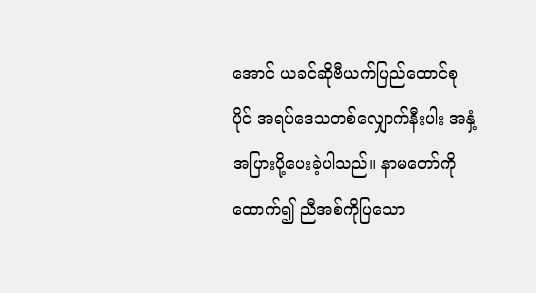အောင် ယခင်ဆိုဗီယက်ပြည်ထောင်စုပိုင် အရပ်ဒေသတစ်လျှောက်နီးပါး အနှံ့အပြားပို့ပေးခဲ့ပါသည်။ နာမတော်ကိုထောက်၍ ညီအစ်ကိုပြသော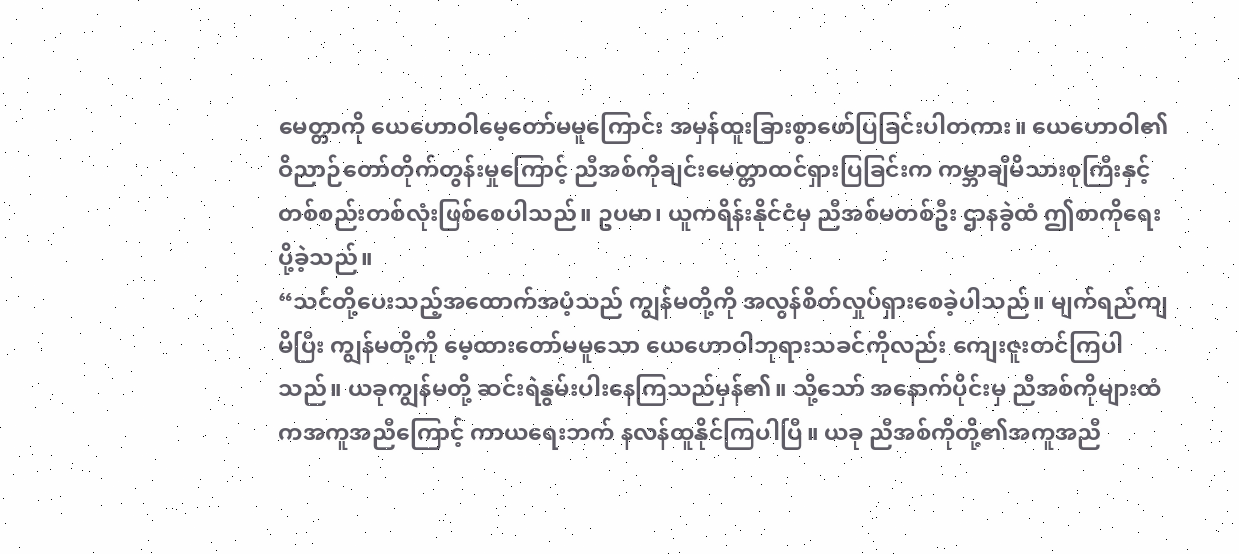မေတ္တာကို ယေဟောဝါမေ့တော်မမူကြောင်း အမှန်ထူးခြားစွာဖော်ပြခြင်းပါတကား။ ယေဟောဝါ၏ဝိညာဉ်တော်တိုက်တွန်းမှုကြောင့် ညီအစ်ကိုချင်းမေတ္တာထင်ရှားပြခြင်းက ကမ္ဘာချီမိသားစုကြီးနှင့် တစ်စည်းတစ်လုံးဖြစ်စေပါသည်။ ဥပမာ၊ ယူကရိန်းနိုင်ငံမှ ညီအစ်မတစ်ဦး ဌာနခွဲထံ ဤစာကိုရေးပို့ခဲ့သည်။
“သင်တို့ပေးသည့်အထောက်အပံ့သည် ကျွန်မတို့ကို အလွန်စိတ်လှုပ်ရှားစေခဲ့ပါသည်။ မျက်ရည်ကျမိပြီး ကျွန်မတို့ကို မေ့ထားတော်မမူသော ယေဟောဝါဘုရားသခင်ကိုလည်း ကျေးဇူးတင်ကြပါသည်။ ယခုကျွန်မတို့ ဆင်းရဲနွမ်းပါးနေကြသည်မှန်၏။ သို့သော် အနောက်ပိုင်းမှ ညီအစ်ကိုများထံကအကူအညီကြောင့် ကာယရေးဘက် နလန်ထူနိုင်ကြပါပြီ။ ယခု ညီအစ်ကိုတို့၏အကူအညီ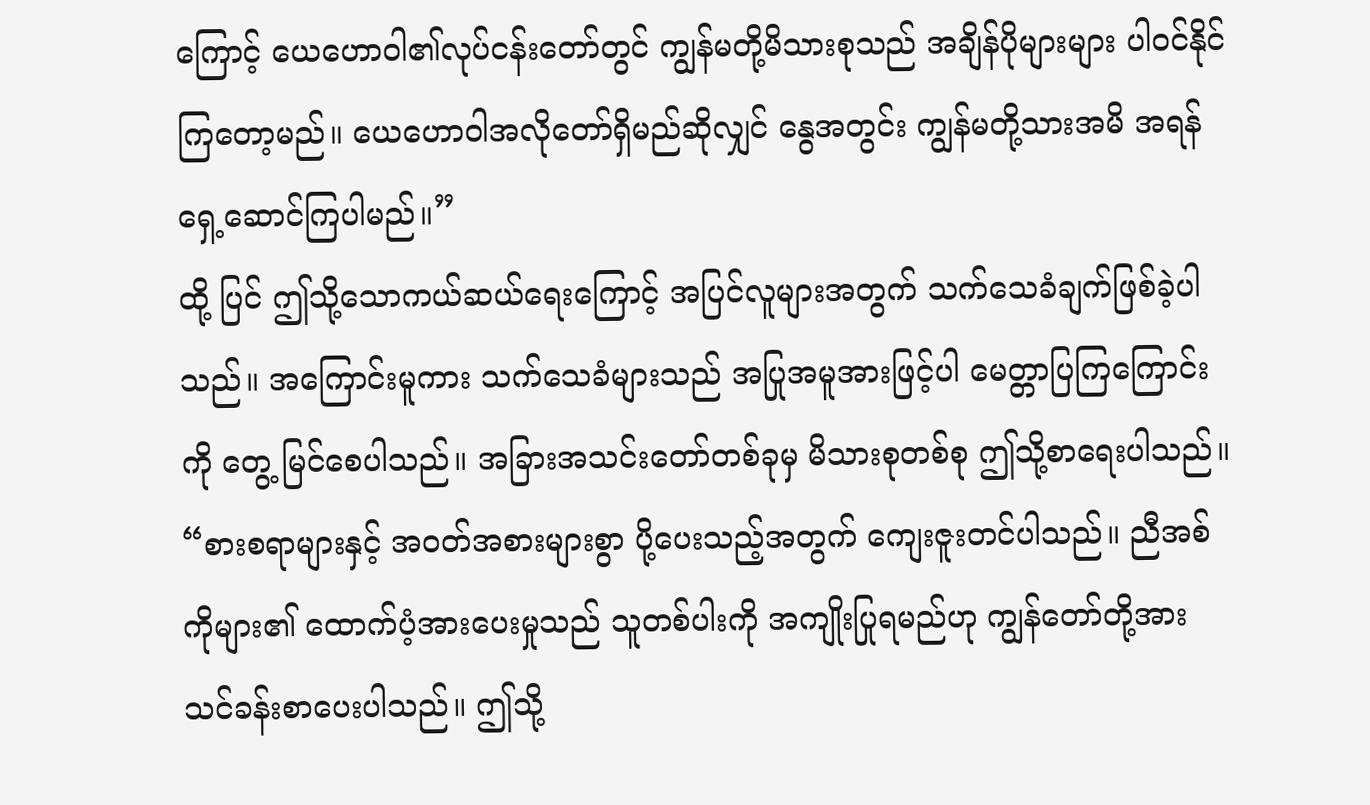ကြောင့် ယေဟောဝါ၏လုပ်ငန်းတော်တွင် ကျွန်မတို့မိသားစုသည် အချိန်ပိုများများ ပါဝင်နိုင်ကြတော့မည်။ ယေဟောဝါအလိုတော်ရှိမည်ဆိုလျှင် နွေအတွင်း ကျွန်မတို့သားအမိ အရန်ရှေ့ဆောင်ကြပါမည်။”
ထို့ ပြင် ဤသို့သောကယ်ဆယ်ရေးကြောင့် အပြင်လူများအတွက် သက်သေခံချက်ဖြစ်ခဲ့ပါသည်။ အကြောင်းမူကား သက်သေခံများသည် အပြုအမူအားဖြင့်ပါ မေတ္တာပြကြကြောင်းကို တွေ့ မြင်စေပါသည်။ အခြားအသင်းတော်တစ်ခုမှ မိသားစုတစ်စု ဤသို့စာရေးပါသည်။ “စားစရာများနှင့် အဝတ်အစားများစွာ ပို့ပေးသည့်အတွက် ကျေးဇူးတင်ပါသည်။ ညီအစ်ကိုများ၏ ထောက်ပံ့အားပေးမှုသည် သူတစ်ပါးကို အကျိုးပြုရမည်ဟု ကျွန်တော်တို့အား သင်ခန်းစာပေးပါသည်။ ဤသို့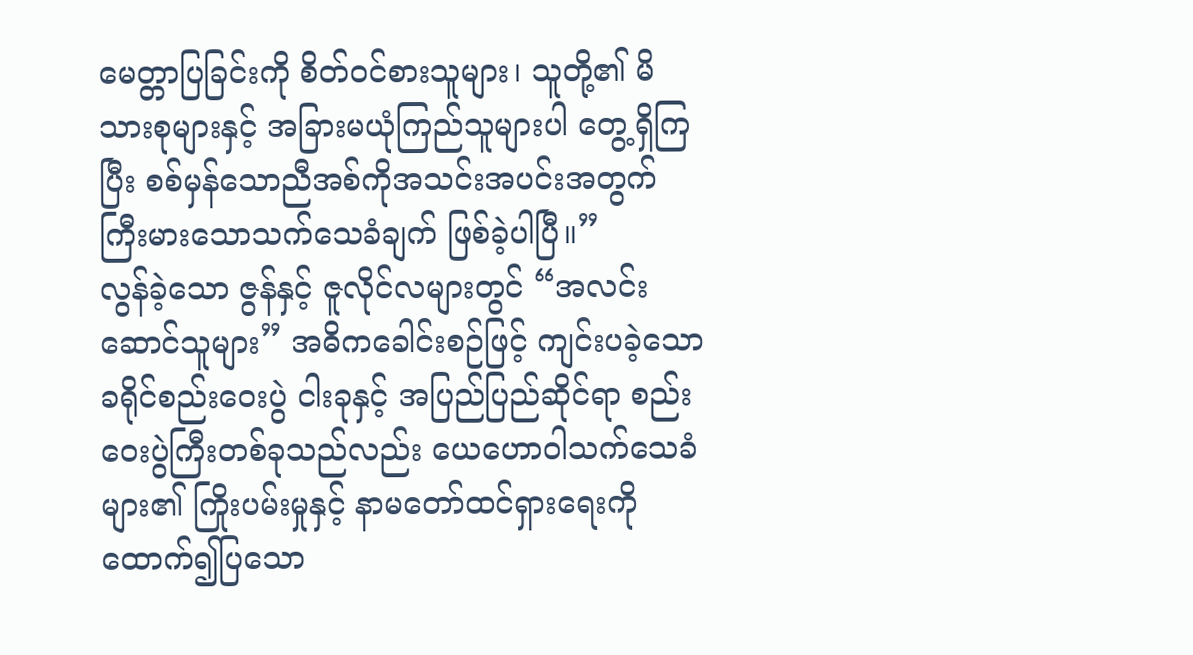မေတ္တာပြခြင်းကို စိတ်ဝင်စားသူများ၊ သူတို့၏ မိသားစုများနှင့် အခြားမယုံကြည်သူများပါ တွေ့ရှိကြပြီး စစ်မှန်သောညီအစ်ကိုအသင်းအပင်းအတွက် ကြီးမားသောသက်သေခံချက် ဖြစ်ခဲ့ပါပြီ။”
လွန်ခဲ့သော ဇွန်နှင့် ဇူလိုင်လများတွင် “အလင်းဆောင်သူများ” အဓိကခေါင်းစဉ်ဖြင့် ကျင်းပခဲ့သော ခရိုင်စည်းဝေးပွဲ ငါးခုနှင့် အပြည်ပြည်ဆိုင်ရာ စည်းဝေးပွဲကြီးတစ်ခုသည်လည်း ယေဟောဝါသက်သေခံများ၏ ကြိုးပမ်းမှုနှင့် နာမတော်ထင်ရှားရေးကိုထောက်၍ပြသော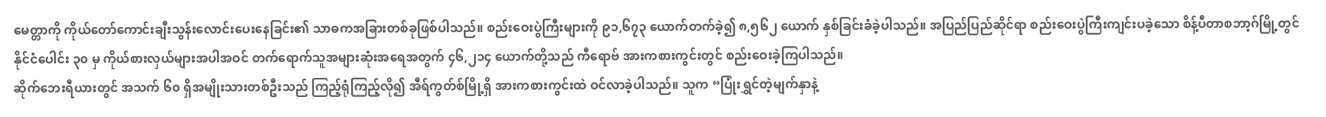မေတ္တာကို ကိုယ်တော်ကောင်းချီးသွန်းလောင်းပေးနေခြင်း၏ သာဓကအခြားတစ်ခုဖြစ်ပါသည်။ စည်းဝေးပွဲကြီးများကို ၉၁,၆၇၃ ယောက်တက်ခဲ့၍ ၈,၅၆၂ ယောက် နှစ်ခြင်းခံခဲ့ပါသည်။ အပြည်ပြည်ဆိုင်ရာ စည်းဝေးပွဲကြီးကျင်းပခဲ့သော စိန့်ပီတာစဘာ့ဂ်မြို့တွင် နိုင်ငံပေါင်း ၃၀ မှ ကိုယ်စားလှယ်များအပါအဝင် တက်ရောက်သူအများဆုံးအရေအတွက် ၄၆,၂၁၄ ယောက်တို့သည် ကီရောဗ် အားကစားကွင်းတွင် စည်းဝေးခဲ့ကြပါသည်။
ဆိုက်ဘေးရီယားတွင် အသက် ၆၀ ရှိအမျိုးသားတစ်ဦးသည် ကြည့်ရုံကြည့်လို၍ အီရ်ကွတ်စ်မြို့ရှိ အားကစားကွင်းထဲ ဝင်လာခဲ့ပါသည်။ သူက “ပြုံးရွှင်တဲ့မျက်နှာနဲ့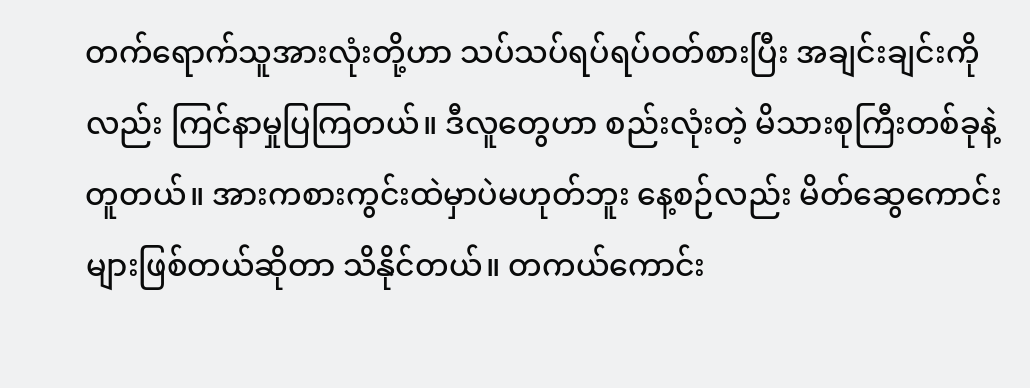တက်ရောက်သူအားလုံးတို့ဟာ သပ်သပ်ရပ်ရပ်ဝတ်စားပြီး အချင်းချင်းကိုလည်း ကြင်နာမှုပြကြတယ်။ ဒီလူတွေဟာ စည်းလုံးတဲ့ မိသားစုကြီးတစ်ခုနဲ့တူတယ်။ အားကစားကွင်းထဲမှာပဲမဟုတ်ဘူး နေ့စဉ်လည်း မိတ်ဆွေကောင်းများဖြစ်တယ်ဆိုတာ သိနိုင်တယ်။ တကယ်ကောင်း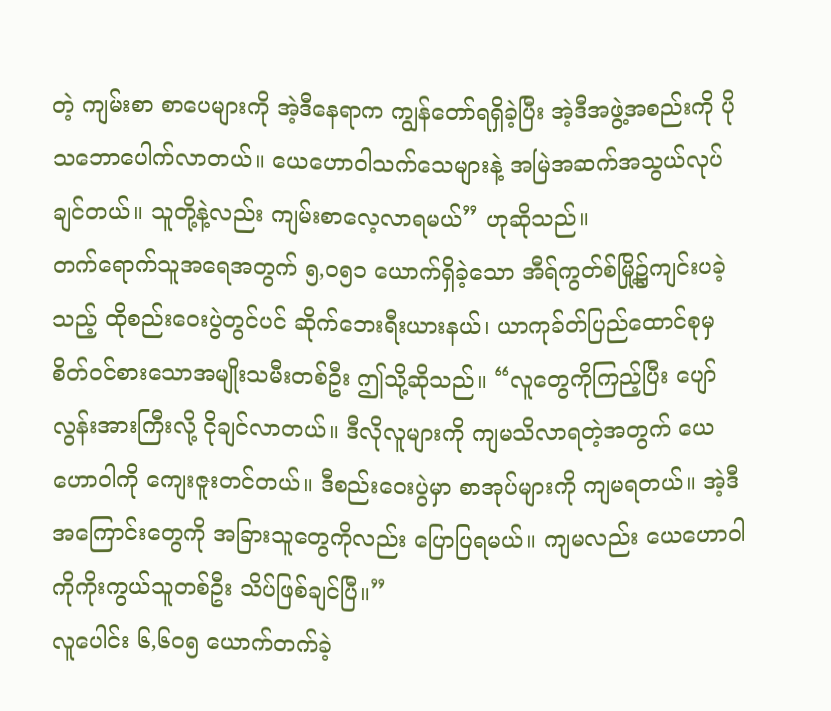တဲ့ ကျမ်းစာ စာပေများကို အဲ့ဒီနေရာက ကျွန်တော်ရရှိခဲ့ပြီး အဲ့ဒီအဖွဲ့အစည်းကို ပိုသဘောပေါက်လာတယ်။ ယေဟောဝါသက်သေများနဲ့ အမြဲအဆက်အသွယ်လုပ်ချင်တယ်။ သူတို့နဲ့လည်း ကျမ်းစာလေ့လာရမယ်” ဟုဆိုသည်။
တက်ရောက်သူအရေအတွက် ၅,၀၅၁ ယောက်ရှိခဲ့သော အီရ်ကွတ်စ်မြို့၌ကျင်းပခဲ့သည့် ထိုစည်းဝေးပွဲတွင်ပင် ဆိုက်ဘေးရီးယားနယ်၊ ယာကုခ်တ်ပြည်ထောင်စုမှ စိတ်ဝင်စားသောအမျိုးသမီးတစ်ဦး ဤသို့ဆိုသည်။ “လူတွေကိုကြည့်ပြီး ပျော်လွန်းအားကြီးလို့ ငိုချင်လာတယ်။ ဒီလိုလူများကို ကျမသိလာရတဲ့အတွက် ယေဟောဝါကို ကျေးဇူးတင်တယ်။ ဒီစည်းဝေးပွဲမှာ စာအုပ်များကို ကျမရတယ်။ အဲ့ဒီအကြောင်းတွေကို အခြားသူတွေကိုလည်း ပြောပြရမယ်။ ကျမလည်း ယေဟောဝါကိုကိုးကွယ်သူတစ်ဦး သိပ်ဖြစ်ချင်ပြီ။”
လူပေါင်း ၆,၆၀၅ ယောက်တက်ခဲ့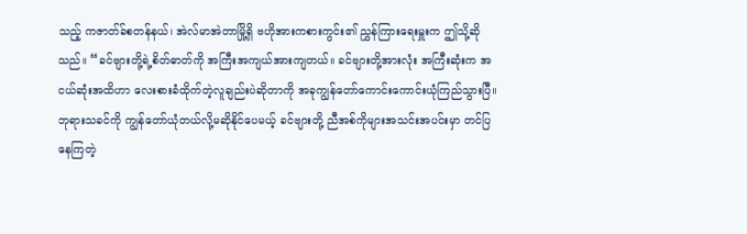သည့် ကဇာတ်ခ်စတန်နယ်၊ အဲလ်မာအဲတာမြို့ရှိ ဗဟိုအားကစားကွင်း၏ ညွှန်ကြားရေးမှူးက ဤသို့ဆိုသည်။ “ခင်ဗျားတို့ရဲ့စိတ်ဓာတ်ကို အကြီးအကျယ်အားကျတယ်။ ခင်ဗျားတို့အားလုံး အကြီးဆုံးက အငယ်ဆုံးအထိဟာ လေးစားခံထိုက်တဲ့လူချည်းပဲဆိုတာကို အခုကျွန်တော်ကောင်းကောင်းယုံကြည်သွားပြီ။ ဘုရားသခင်ကို ကျွန်တော်ယုံတယ်လို့မဆိုနိုင်ပေမယ့် ခင်ဗျားတို့ ညီအစ်ကိုများအသင်းအပင်းမှာ တင်ပြနေကြတဲ့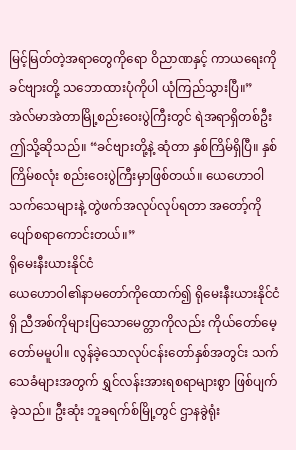မြင့်မြတ်တဲ့အရာတွေကိုရော ဝိညာဏနှင့် ကာယရေးကို ခင်ဗျားတို့ သဘောထားပုံကိုပါ ယုံကြည်သွားပြီ။”
အဲလ်မာအဲတာမြို့စည်းဝေးပွဲကြီးတွင် ရဲအရာရှိတစ်ဦး ဤသို့ဆိုသည်။ “ခင်ဗျားတို့နဲ့ ဆုံတာ နှစ်ကြိမ်ရှိပြီ။ နှစ်ကြိမ်စလုံး စည်းဝေးပွဲကြီးမှာဖြစ်တယ်။ ယေဟောဝါသက်သေများနဲ့ တွဲဖက်အလုပ်လုပ်ရတာ အတော့်ကိုပျော်စရာကောင်းတယ်။”
ရိုမေးနီးယားနိုင်ငံ
ယေဟောဝါ၏နာမတော်ကိုထောက်၍ ရိုမေးနီးယားနိုင်ငံရှိ ညီအစ်ကိုများပြသောမေတ္တာကိုလည်း ကိုယ်တော်မေ့တော်မမူပါ။ လွန်ခဲ့သောလုပ်ငန်းတော်နှစ်အတွင်း သက်သေခံများအတွက် ရွှင်လန်းအားရစရာများစွာ ဖြစ်ပျက်ခဲ့သည်။ ဦးဆုံး ဘူခရက်စ်မြို့တွင် ဌာနခွဲရုံး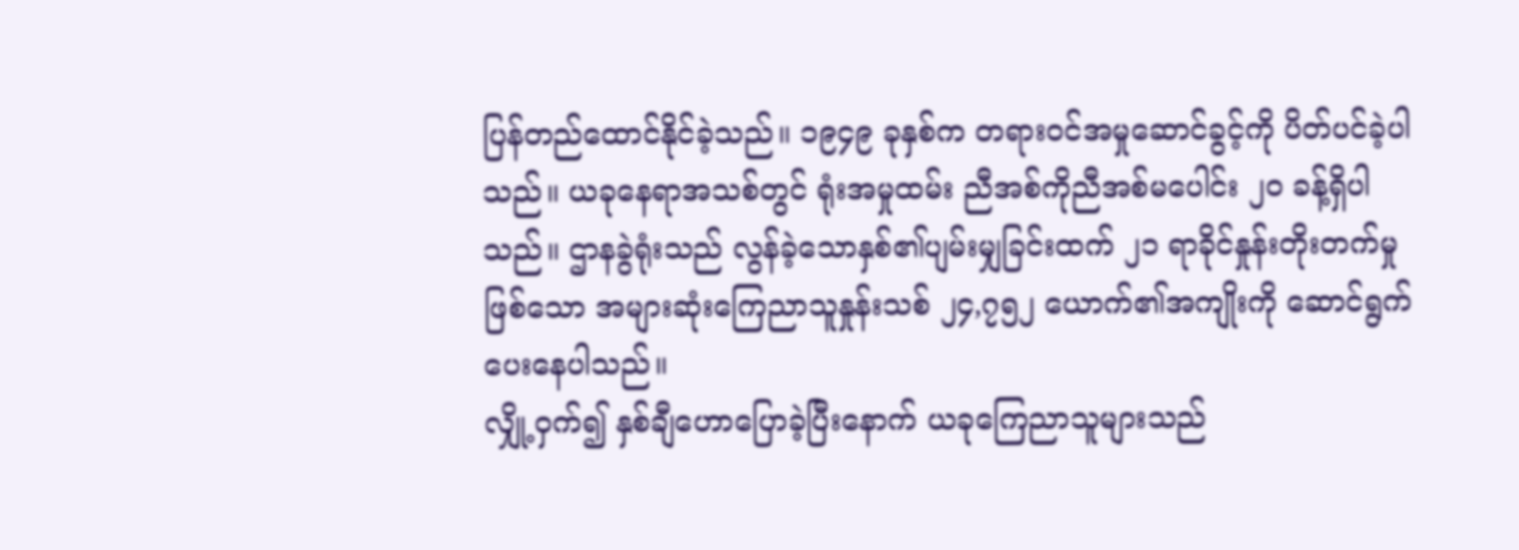ပြန်တည်ထောင်နိုင်ခဲ့သည်။ ၁၉၄၉ ခုနှစ်က တရားဝင်အမှုဆောင်ခွင့်ကို ပိတ်ပင်ခဲ့ပါသည်။ ယခုနေရာအသစ်တွင် ရုံးအမှုထမ်း ညီအစ်ကိုညီအစ်မပေါင်း ၂၀ ခန့်ရှိပါသည်။ ဌာနခွဲရုံးသည် လွန်ခဲ့သောနှစ်၏ပျမ်းမျှခြင်းထက် ၂၁ ရာခိုင်နှုန်းတိုးတက်မှုဖြစ်သော အများဆုံးကြေညာသူနှုန်းသစ် ၂၄,၇၅၂ ယောက်၏အကျိုးကို ဆောင်ရွက်ပေးနေပါသည်။
လျှို့ဝှက်၍ နှစ်ချီဟောပြောခဲ့ပြီးနောက် ယခုကြေညာသူများသည်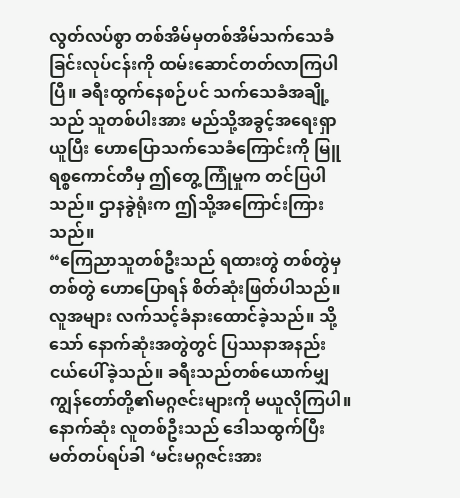လွတ်လပ်စွာ တစ်အိမ်မှတစ်အိမ်သက်သေခံခြင်းလုပ်ငန်းကို ထမ်းဆောင်တတ်လာကြပါပြီ။ ခရီးထွက်နေစဉ်ပင် သက်သေခံအချို့သည် သူတစ်ပါးအား မည်သို့အခွင့်အရေးရှာယူပြီး ဟောပြောသက်သေခံကြောင်းကို မြူရစ္စကောင်တီမှ ဤတွေ့ ကြုံမှုက တင်ပြပါသည်။ ဌာနခွဲရုံးက ဤသို့အကြောင်းကြားသည်။
“ကြေညာသူတစ်ဦးသည် ရထားတွဲ တစ်တွဲမှတစ်တွဲ ဟောပြောရန် စိတ်ဆုံးဖြတ်ပါသည်။ လူအများ လက်သင့်ခံနားထောင်ခဲ့သည်။ သို့သော် နောက်ဆုံးအတွဲတွင် ပြဿနာအနည်းငယ်ပေါ်ခဲ့သည်။ ခရီးသည်တစ်ယောက်မျှ ကျွန်တော်တို့၏မဂ္ဂဇင်းများကို မယူလိုကြပါ။ နောက်ဆုံး လူတစ်ဦးသည် ဒေါသထွက်ပြီး မတ်တပ်ရပ်ခါ ‘မင်းမဂ္ဂဇင်းအား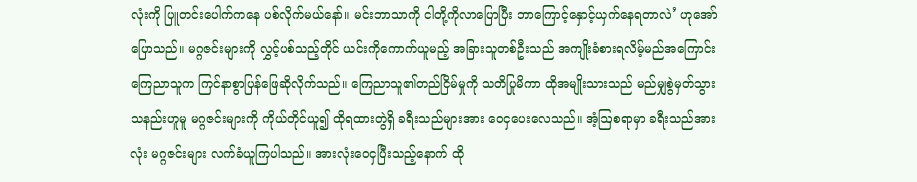လုံးကို ပြူတင်းပေါက်ကနေ ပစ်လိုက်မယ်နော်။ မင်းဘာသာကို ငါတို့ကိုလာပြောပြီး ဘာကြောင့်နှောင့်ယှက်နေရတာလဲ’ ဟုအော်ပြောသည်။ မဂ္ဂဇင်းများကို လွှင့်ပစ်သည့်တိုင် ယင်းကိုကောက်ယူမည့် အခြားသူတစ်ဦးသည် အကျိုးခံစားရလိမ့်မည်အကြောင်း ကြေညာသူက ကြင်နာစွာပြန်ဖြေဆိုလိုက်သည်။ ကြေညာသူ၏တည်ငြိမ်မှုကို သတိပြုမိကာ ထိုအမျိုးသားသည် မည်မျှစွဲမှတ်သွားသနည်းဟူမူ မဂ္ဂဇင်းများကို ကိုယ်တိုင်ယူ၍ ထိုရထားတွဲရှိ ခရီးသည်များအား ဝေငှပေးလေသည်။ အံ့ဩစရာမှာ ခရီးသည်အားလုံး မဂ္ဂဇင်းများ လက်ခံယူကြပါသည်။ အားလုံးဝေငှပြီးသည့်နောက် ထို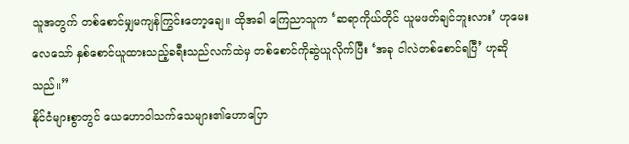သူအတွက် တစ်စောင်မျှမကျန်ကြွင်းတော့ချေ။ ထိုအခါ ကြေညာသူက ‘ဆရာကိုယ်တိုင် ယူမဖတ်ချင်ဘူးလား’ ဟုမေးလေသော် နှစ်စောင်ယူထားသည့်ခရီးသည်လက်ထဲမှ တစ်စောင်ကိုဆွဲယူလိုက်ပြီး ‘အခု ငါလဲတစ်စောင်ရပြီ’ ဟုဆိုသည်။”
နိုင်ငံများစွာတွင် ယေဟောဝါသက်သေများ၏ဟောပြော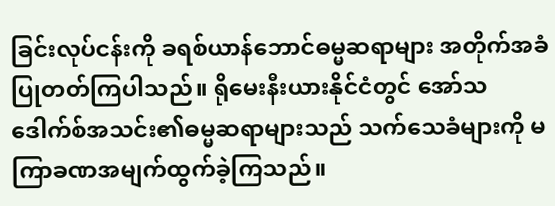ခြင်းလုပ်ငန်းကို ခရစ်ယာန်ဘောင်ဓမ္မဆရာများ အတိုက်အခံပြုတတ်ကြပါသည်။ ရိုမေးနီးယားနိုင်ငံတွင် အော်သဒေါက်စ်အသင်း၏ဓမ္မဆရာများသည် သက်သေခံများကို မကြာခဏအမျက်ထွက်ခဲ့ကြသည်။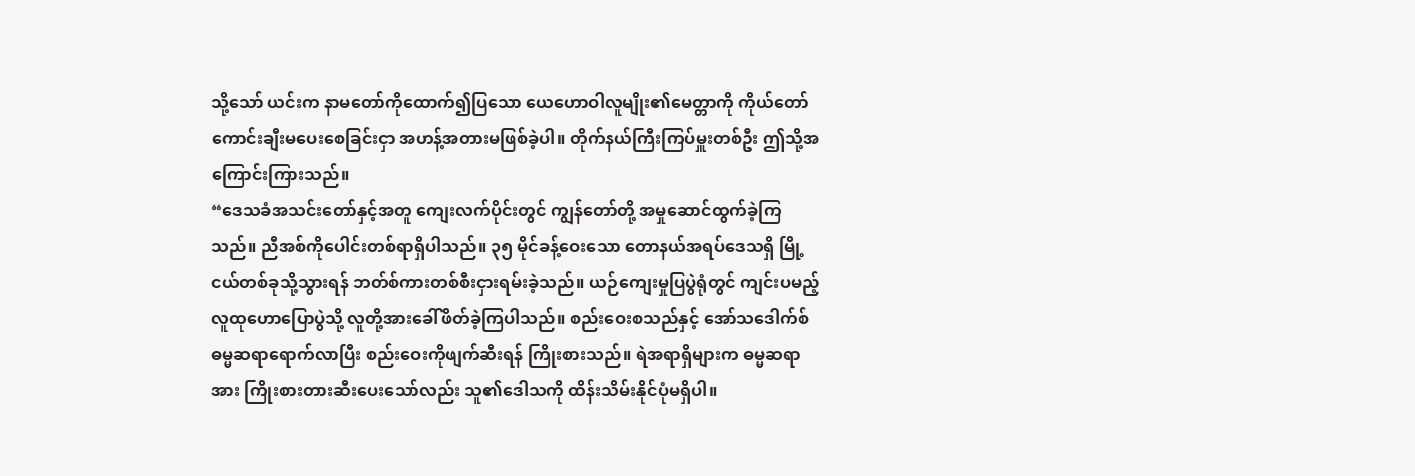သို့သော် ယင်းက နာမတော်ကိုထောက်၍ပြသော ယေဟောဝါလူမျိုး၏မေတ္တာကို ကိုယ်တော်ကောင်းချီးမပေးစေခြင်းငှာ အဟန့်အတားမဖြစ်ခဲ့ပါ။ တိုက်နယ်ကြီးကြပ်မှူးတစ်ဦး ဤသို့အကြောင်းကြားသည်။
“ဒေသခံအသင်းတော်နှင့်အတူ ကျေးလက်ပိုင်းတွင် ကျွန်တော်တို့ အမှုဆောင်ထွက်ခဲ့ကြသည်။ ညီအစ်ကိုပေါင်းတစ်ရာရှိပါသည်။ ၃၅ မိုင်ခန့်ဝေးသော တောနယ်အရပ်ဒေသရှိ မြို့ငယ်တစ်ခုသို့သွားရန် ဘတ်စ်ကားတစ်စီးငှားရမ်းခဲ့သည်။ ယဉ်ကျေးမှုပြပွဲရုံတွင် ကျင်းပမည့် လူထုဟောပြောပွဲသို့ လူတို့အားခေါ်ဖိတ်ခဲ့ကြပါသည်။ စည်းဝေးစသည်နှင့် အော်သဒေါက်စ်ဓမ္မဆရာရောက်လာပြီး စည်းဝေးကိုဖျက်ဆီးရန် ကြိုးစားသည်။ ရဲအရာရှိများက ဓမ္မဆရာအား ကြိုးစားတားဆီးပေးသော်လည်း သူ၏ဒေါသကို ထိန်းသိမ်းနိုင်ပုံမရှိပါ။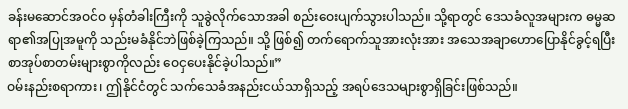ခန်းမဆောင်အဝင်ဝ မှန်တံခါးကြီးကို သူခွဲလိုက်သောအခါ စည်းဝေးပျက်သွားပါသည်။ သို့ရာတွင် ဒေသခံလူအများက ဓမ္မဆရာ၏အပြုအမူကို သည်းမခံနိုင်ဘဲဖြစ်ခဲ့ကြသည်။ သို့ ဖြစ်၍ တက်ရောက်သူအားလုံးအား အသေအချာဟောပြောနိုင်ခွင့်ရပြီး စာအုပ်စာတမ်းများစွာကိုလည်း ဝေငှပေးနိုင်ခဲ့ပါသည်။”
ဝမ်းနည်းစရာကား၊ ဤနိုင်ငံတွင် သက်သေခံအနည်းငယ်သာရှိသည့် အရပ်ဒေသများစွာရှိခြင်းဖြစ်သည်။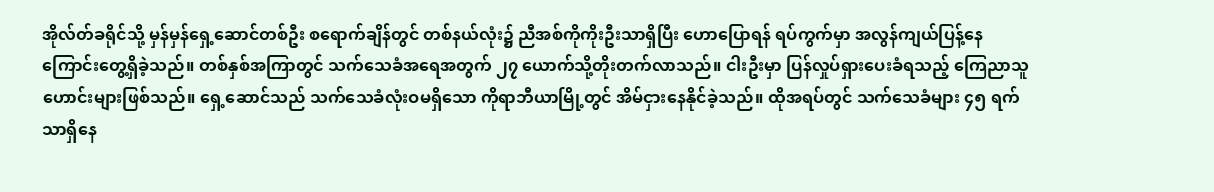အိုလ်တ်ခရိုင်သို့ မှန်မှန်ရှေ့ဆောင်တစ်ဦး စရောက်ချိန်တွင် တစ်နယ်လုံး၌ ညီအစ်ကိုကိုးဦးသာရှိပြီး ဟောပြောရန် ရပ်ကွက်မှာ အလွန်ကျယ်ပြန့်နေကြောင်းတွေ့ရှိခဲ့သည်။ တစ်နှစ်အကြာတွင် သက်သေခံအရေအတွက် ၂၇ ယောက်သို့တိုးတက်လာသည်။ ငါးဦးမှာ ပြန်လှုပ်ရှားပေးခံရသည့် ကြေညာသူဟောင်းများဖြစ်သည်။ ရှေ့ဆောင်သည် သက်သေခံလုံးဝမရှိသော ကိုရာဘီယာမြို့တွင် အိမ်ငှားနေနိုင်ခဲ့သည်။ ထိုအရပ်တွင် သက်သေခံများ ၄၅ ရက်သာရှိနေ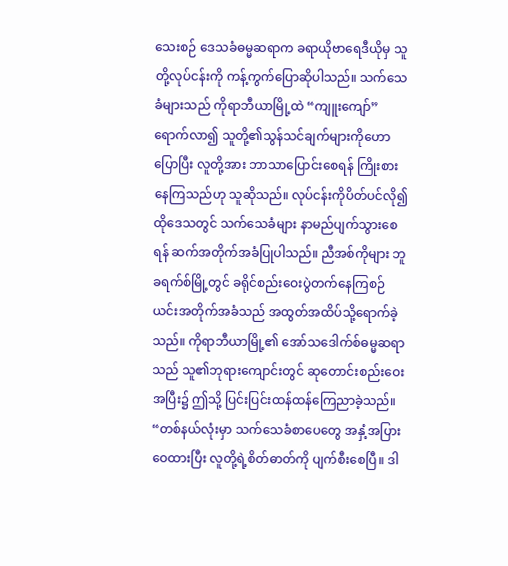သေးစဉ် ဒေသခံဓမ္မဆရာက ခရာယိုဗာရေဒီယိုမှ သူတို့လုပ်ငန်းကို ကန့်ကွက်ပြောဆိုပါသည်။ သက်သေခံများသည် ကိုရာဘီယာမြို့ထဲ “ကျူးကျော်” ရောက်လာ၍ သူတို့၏သွန်သင်ချက်များကိုဟောပြောပြီး လူတို့အား ဘာသာပြောင်းစေရန် ကြိုးစားနေကြသည်ဟု သူဆိုသည်။ လုပ်ငန်းကိုပိတ်ပင်လို၍ ထိုဒေသတွင် သက်သေခံများ နာမည်ပျက်သွားစေရန် ဆက်အတိုက်အခံပြုပါသည်။ ညီအစ်ကိုများ ဘူခရက်စ်မြို့တွင် ခရိုင်စည်းဝေးပွဲတက်နေကြစဉ် ယင်းအတိုက်အခံသည် အထွတ်အထိပ်သို့ရောက်ခဲ့သည်။ ကိုရာဘီယာမြို့၏ အော်သဒေါက်စ်ဓမ္မဆရာသည် သူ၏ဘုရားကျောင်းတွင် ဆုတောင်းစည်းဝေးအပြီး၌ ဤသို့ ပြင်းပြင်းထန်ထန်ကြေညာခဲ့သည်။ “တစ်နယ်လုံးမှာ သက်သေခံစာပေတွေ အနှံ့အပြားဝေထားပြီး လူတို့ရဲ့စိတ်ဓာတ်ကို ပျက်စီးစေပြီ။ ဒါ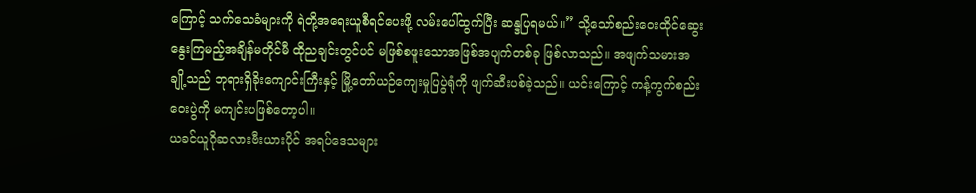ကြောင့် သက်သေခံများကို ရဲတို့အရေးယူစီရင်ပေးဖို့ လမ်းပေါ်ထွက်ပြီး ဆန္ဒပြရမယ်။” သို့သော်စည်းဝေးထိုင်ဆွေးနွေးကြမည့်အချိန်မတိုင်မီ ထိုညချင်းတွင်ပင် မဖြစ်စဖူးသောအဖြစ်အပျက်တစ်ခု ဖြစ်လာသည်။ အဖျက်သမားအချို့သည် ဘုရားရှိခိုးကျောင်းကြီးနှင့် မြို့တော်ယဉ်ကျေးမှုပြပွဲရုံကို ဖျက်ဆီးပစ်ခဲ့သည်။ ယင်းကြောင့် ကန့်ကွက်စည်းဝေးပွဲကို မကျင်းပဖြစ်တော့ပါ။
ယခင်ယူဂိုဆလားဗီးယားပိုင် အရပ်ဒေသများ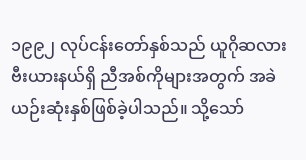၁၉၉၂ လုပ်ငန်းတော်နှစ်သည် ယူဂိုဆလားဗီးယားနယ်ရှိ ညီအစ်ကိုများအတွက် အခဲယဉ်းဆုံးနှစ်ဖြစ်ခဲ့ပါသည်။ သို့သော်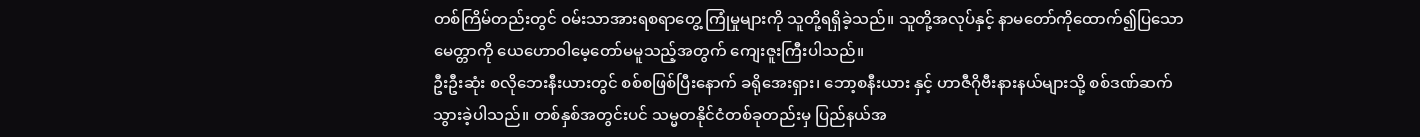တစ်ကြိမ်တည်းတွင် ဝမ်းသာအားရစရာတွေ့ ကြုံမှုများကို သူတို့ရရှိခဲ့သည်။ သူတို့အလုပ်နှင့် နာမတော်ကိုထောက်၍ပြသောမေတ္တာကို ယေဟောဝါမေ့တော်မမူသည့်အတွက် ကျေးဇူးကြီးပါသည်။
ဦးဦးဆုံး စလိုဘေးနီးယားတွင် စစ်စဖြစ်ပြီးနောက် ခရိုအေးရှား၊ ဘော့စနီးယား နှင့် ဟာဇီဂိုဗီးနားနယ်များသို့ စစ်ဒဏ်ဆက်သွားခဲ့ပါသည်။ တစ်နှစ်အတွင်းပင် သမ္မတနိုင်ငံတစ်ခုတည်းမှ ပြည်နယ်အ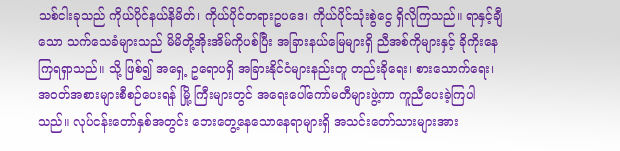သစ်ငါးခုသည် ကိုယ်ပိုင်နယ်နိမိတ်၊ ကိုယ်ပိုင်တရားဥပဒေ၊ ကိုယ်ပိုင်သုံးစွဲငွေ ရှိလိုကြသည်။ ရာနှင့်ချီသော သက်သေခံများသည် မိမိတို့အိုးအိမ်ကိုပစ်ပြီး အခြားနယ်မြေများရှိ ညီအစ်ကိုများနှင့် ခိုကိုးနေကြရရှာသည်။ သို့ ဖြစ်၍ အရှေ့ ဥရောပရှိ အခြားနိုင်ငံများနည်းတူ တည်းခိုရေး၊ စားသောက်ရေး၊ အဝတ်အစားများစီစဉ်ပေးရန် မြို့ ကြီးများတွင် အရေးပေါ်ကော်မတီများဖွဲ့ကာ ကူညီပေးခဲ့ကြပါသည်။ လုပ်ငန်းတော်နှစ်အတွင်း ဘေးတွေ့နေသောနေရာများရှိ အသင်းတော်သားများအား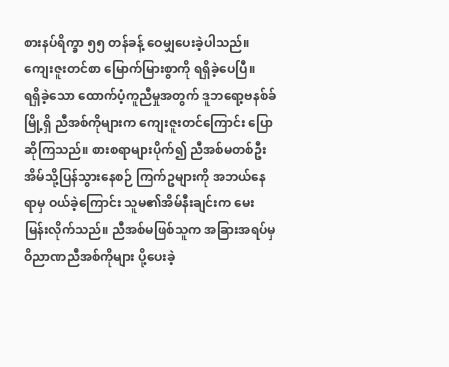စားနပ်ရိက္ခာ ၅၅ တန်ခန့် ဝေမျှပေးခဲ့ပါသည်။ ကျေးဇူးတင်စာ မြောက်မြားစွာကို ရရှိခဲ့ပေပြီ။
ရရှိခဲ့သော ထောက်ပံ့ကူညီမှုအတွက် ဒူဘရော့ဗနစ်ခ်မြို့ရှိ ညီအစ်ကိုများက ကျေးဇူးတင်ကြောင်း ပြောဆိုကြသည်။ စားစရာများပိုက်၍ ညီအစ်မတစ်ဦး အိမ်သို့ပြန်သွားနေစဉ် ကြက်ဥများကို အဘယ်နေရာမှ ဝယ်ခဲ့ကြောင်း သူမ၏အိမ်နီးချင်းက မေးမြန်းလိုက်သည်။ ညီအစ်မဖြစ်သူက အခြားအရပ်မှ ဝိညာဏညီအစ်ကိုများ ပို့ပေးခဲ့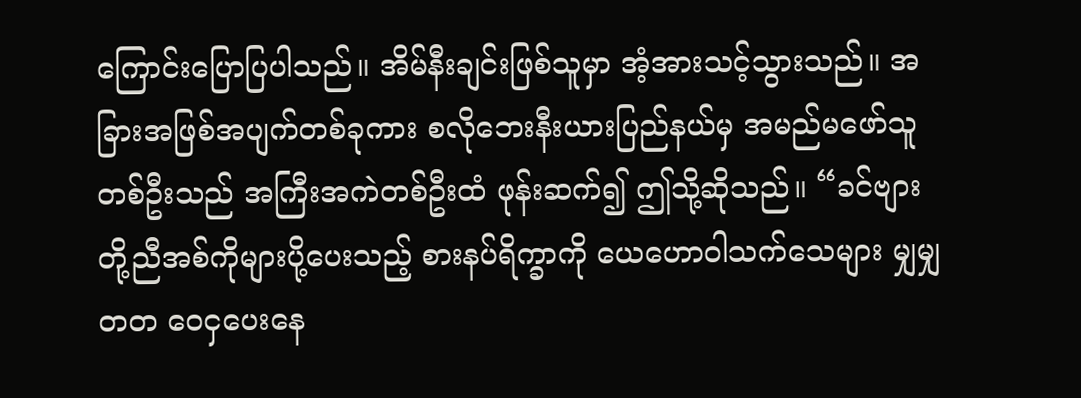ကြောင်းပြောပြပါသည်။ အိမ်နီးချင်းဖြစ်သူမှာ အံ့အားသင့်သွားသည်။ အခြားအဖြစ်အပျက်တစ်ခုကား စလိုဘေးနီးယားပြည်နယ်မှ အမည်မဖော်သူတစ်ဦးသည် အကြီးအကဲတစ်ဦးထံ ဖုန်းဆက်၍ ဤသို့ဆိုသည်။ “ခင်ဗျားတို့ညီအစ်ကိုများပို့ပေးသည့် စားနပ်ရိက္ခာကို ယေဟောဝါသက်သေများ မျှမျှတတ ဝေငှပေးနေ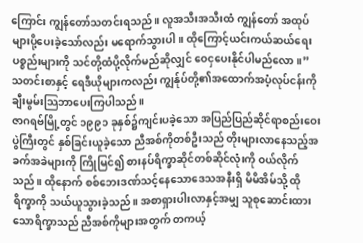ကြောင်း ကျွန်တော်သတင်းရသည်။ လူအသီးအသီးထံ ကျွန်တော် အထုပ်များပို့ပေးခဲ့သော်လည်း မရောက်သွားပါ။ ထိုကြောင့်ယင်းကယ်ဆယ်ရေးပစ္စည်းများကို သင်တို့ထံပို့လိုက်မည်ဆိုလျှင် ဝေငှပေးနိုင်ပါမည်လော။” သတင်းစာနှင့် ရေဒီယိုများကလည်း ကျွန်ုပ်တို့၏အထောက်အပံ့လုပ်ငန်းကို ချီးမွမ်းသြဘာပေးကြပါသည်။
ဇာဂရဗ်မြို့တွင် ၁၉၉၁ ခုနှစ်၌ကျင်းပခဲ့သော အပြည်ပြည်ဆိုင်ရာစည်းဝေးပွဲကြီးတွင် နှစ်ခြင်းယူခဲ့သော ညီအစ်ကိုတစ်ဦးသည် တိုးများလာနေသည့်အခက်အခဲများကို ကြိုမြင်၍ စားနပ်ရိက္ခာဆိုင်တစ်ဆိုင်လုံးကို ဝယ်လိုက်သည်။ ထိုနောက် စစ်ဘေးဒဏ်သင့်နေသောဒေသအနီးရှိ မိမိအိမ်သို့ ထိုရိက္ခာကို သယ်ယူသွားခဲ့သည်။ အစာရှားပါးလာနှင့်အမျှ သူစုဆောင်းထားသောရိက္ခာသည် ညီအစ်ကိုများအတွက် တကယ့်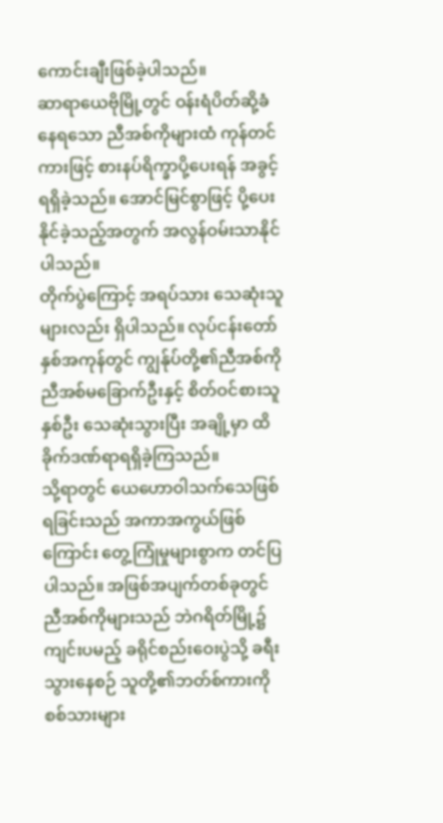ကောင်းချီးဖြစ်ခဲ့ပါသည်။
ဆာရာယေဗိုမြို့တွင် ဝန်းရံပိတ်ဆို့ခံနေရသော ညီအစ်ကိုများထံ ကုန်တင်ကားဖြင့် စားနပ်ရိက္ခာပို့ပေးရန် အခွင့်ရရှိခဲ့သည်။ အောင်မြင်စွာဖြင့် ပို့ပေးနိုင်ခဲ့သည့်အတွက် အလွန်ဝမ်းသာနိုင်ပါသည်။
တိုက်ပွဲကြောင့် အရပ်သား သေဆုံးသူများလည်း ရှိပါသည်။ လုပ်ငန်းတော်နှစ်အကုန်တွင် ကျွန်ုပ်တို့၏ညီအစ်ကိုညီအစ်မခြောက်ဦးနှင့် စိတ်ဝင်စားသူနှစ်ဦး သေဆုံးသွားပြီး အချို့မှာ ထိခိုက်ဒဏ်ရာရရှိခဲ့ကြသည်။
သို့ရာတွင် ယေဟောဝါသက်သေဖြစ်ရခြင်းသည် အကာအကွယ်ဖြစ်ကြောင်း တွေ့ကြုံမှုများစွာက တင်ပြပါသည်။ အဖြစ်အပျက်တစ်ခုတွင် ညီအစ်ကိုများသည် ဘဲဂရိတ်မြို့၌ကျင်းပမည့် ခရိုင်စည်းဝေးပွဲသို့ ခရီးသွားနေစဉ် သူတို့၏ဘတ်စ်ကားကို စစ်သားများ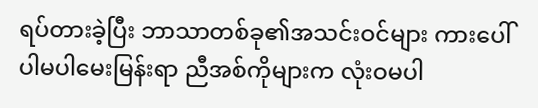ရပ်တားခဲ့ပြီး ဘာသာတစ်ခု၏အသင်းဝင်များ ကားပေါ်ပါမပါမေးမြန်းရာ ညီအစ်ကိုများက လုံးဝမပါ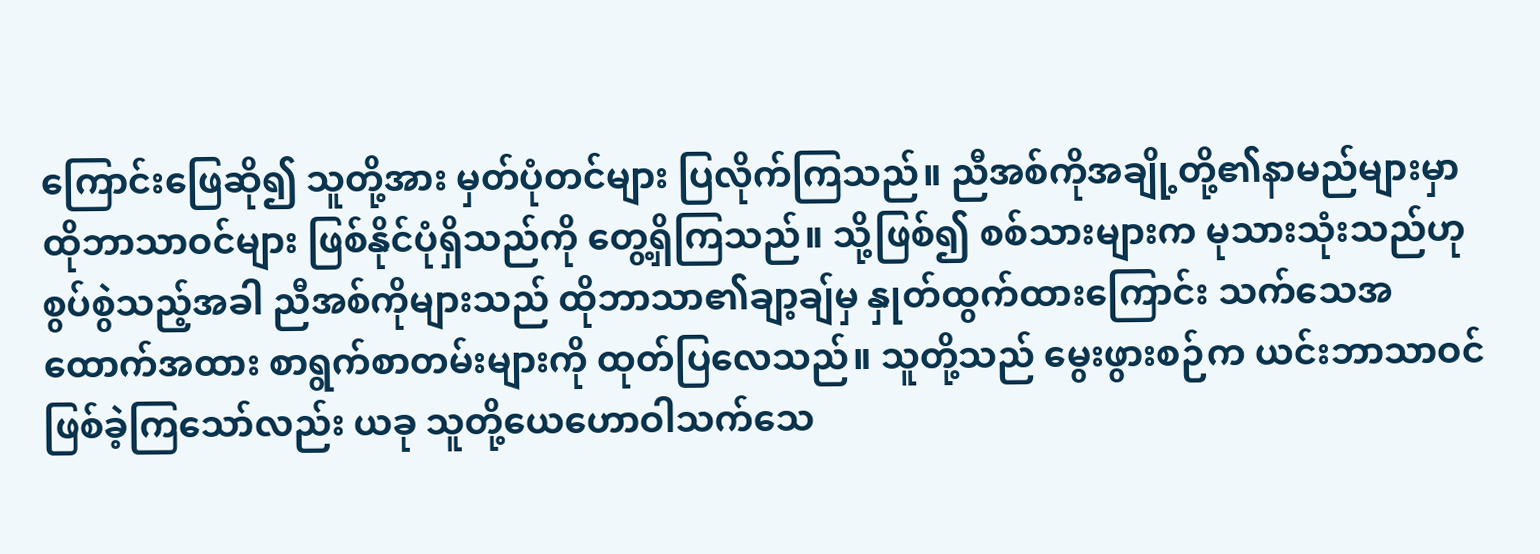ကြောင်းဖြေဆို၍ သူတို့အား မှတ်ပုံတင်များ ပြလိုက်ကြသည်။ ညီအစ်ကိုအချို့တို့၏နာမည်များမှာ ထိုဘာသာဝင်များ ဖြစ်နိုင်ပုံရှိသည်ကို တွေ့ရှိကြသည်။ သို့ဖြစ်၍ စစ်သားများက မုသားသုံးသည်ဟု စွပ်စွဲသည့်အခါ ညီအစ်ကိုများသည် ထိုဘာသာ၏ချာ့ချ်မှ နှုတ်ထွက်ထားကြောင်း သက်သေအထောက်အထား စာရွက်စာတမ်းများကို ထုတ်ပြလေသည်။ သူတို့သည် မွေးဖွားစဉ်က ယင်းဘာသာဝင်ဖြစ်ခဲ့ကြသော်လည်း ယခု သူတို့ယေဟောဝါသက်သေ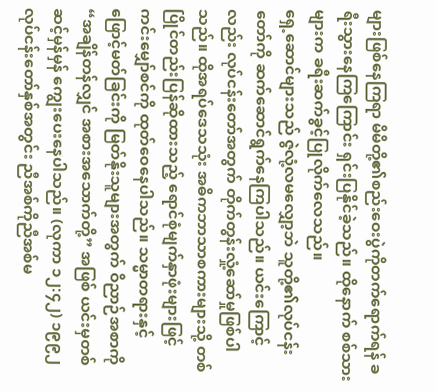များဖြစ်နေကြရာ မိမိတို့၏စည်းဝေးပွဲကိုတက်ရောက်ရန် ခရီးသွားနေကြကြောင်း ရှင်းပြနိုင်ခဲ့သည်။ ထိုနောက် စစ်သားများက ခရီးဆက်ခွင့်ပြုလိုက်လေသည်။
ရှေ့ဆောင်များသည် ဇွဲလုံ့လမလျှော့ဘဲ သူတို့၏လုပ်ငန်းတော်ကို ဆက်ဆောင်ရွက်နေကြပါသည်။ ယင်းကြောင့်လည်း လုပ်ငန်းတော်အတွက် တိုက်တွန်းလှုံ့ဆော်မှုဖြစ်ပါသည်။ ထိုအရပ်ဒေသသုံး အဓိကဘာသာစကားများသို့ တစ်ပြိုင်တည်းပြန်ဆိုထားသည့် ရောင်စုံမျက်နှာဖုံးများဖြင့် ကင်းမျှော်စင်ကို ထုတ်ဝေနေပါသည်။ သမ္မာတရားနှင့် ဖြောင့်မတ်ခြင်းကို မြတ်နိုးသူများအတွက် ဝိညာဉ်အစာကို “အချိန်တန်လျှင် အစားအသောက်တို့” အဖြစ် ယင်းမှတစ်ဆင့်မှန်မှန် ကျွေးပေးနေပါသည်။ (လုကာ ၁၂:၄၂) ၁၉၉၂ လုပ်ငန်းတော်နှစ်အတွင်း ညီအစ်ကိုညီအစ်မ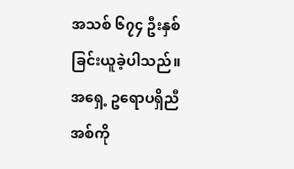အသစ် ၆၇၄ ဦးနှစ်ခြင်းယူခဲ့ပါသည်။
အရှေ့ ဥရောပရှိညီအစ်ကို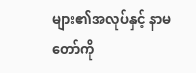များ၏အလုပ်နှင့် နာမတော်ကို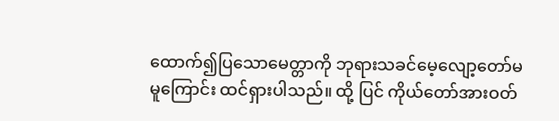ထောက်၍ပြသောမေတ္တာကို ဘုရားသခင်မေ့လျော့တော်မမူကြောင်း ထင်ရှားပါသည်။ ထို့ ပြင် ကိုယ်တော်အားဝတ်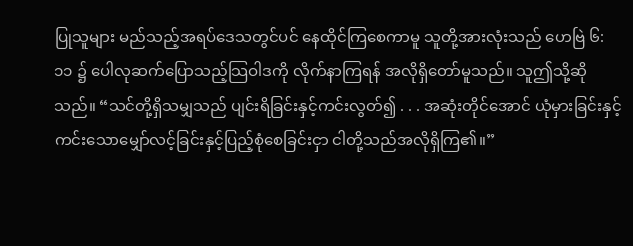ပြုသူများ မည်သည့်အရပ်ဒေသတွင်ပင် နေထိုင်ကြစေကာမူ သူတို့အားလုံးသည် ဟေဗြဲ ၆:၁၁ ၌ ပေါလုဆက်ပြောသည့်သြဝါဒကို လိုက်နာကြရန် အလိုရှိတော်မူသည်။ သူဤသို့ဆိုသည်။ “သင်တို့ရှိသမျှသည် ပျင်းရိခြင်းနှင့်ကင်းလွတ်၍ . . . အဆုံးတိုင်အောင် ယုံမှားခြင်းနှင့်ကင်းသောမျှော်လင့်ခြင်းနှင့်ပြည့်စုံစေခြင်းငှာ ငါတို့သည်အလိုရှိကြ၏။”